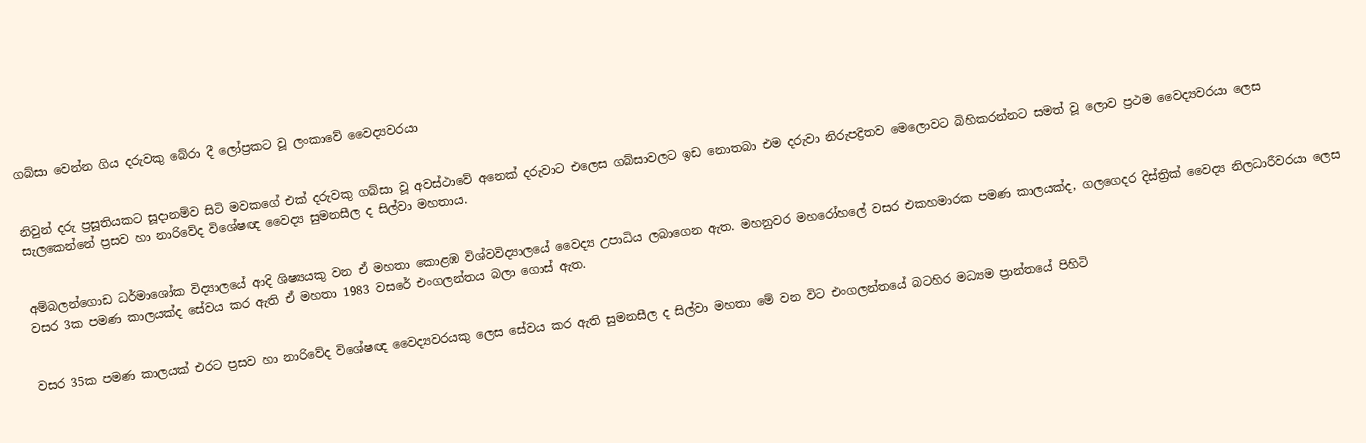ගබ්සා වෙන්න ගිය දරුවකු බේරා දී ලෝප්‍රකට වූ ලංකාවේ වෛද්‍යවරයා


නිවුන් දරු ප්‍රසූතියකට සූද‌ානම්ව සිටි මවකගේ එක් දරුවකු ගබ්සා වූ අවස්ථාවේ අනෙක් දරුවාට එලෙස ගබ්සාවලට ඉඩ නොතබා එම දරුවා නිරුපද්‍රිතව මෙලොවට බිහිකරන්නට සමත් වූ ලොව ප්‍රථම වෛද්‍යවරයා ලෙස සැලකෙන්නේ ප්‍රසව හා නාරිවේද විශේෂඥ වෛද්‍ය සුමනසීල ද සිල්වා මහතාය.


අම්බලන්ගොඩ ධර්මාශෝක විද්‍යාලයේ ආදි ශිෂ්‍යයකු වන ඒ මහතා කොළඹ විශ්වවිද්‍යාලයේ වෛද්‍ය උපාධිය ලබාගෙන ඇත. මහනුවර මහරෝහලේ වසර එකහමාරක පමණ කාලයක්ද, ගලගෙදර දිස්ත්‍රික් වෛද්‍ය නිලධාරීවරයා ලෙස වසර 3ක පමණ කාලයක්ද සේවය කර ඇති ඒ මහතා 1983 වසරේ එංගලන්තය බලා ගොස් ඇත.


වසර 35ක පමණ කාලයක් එරට ප්‍රසව හා නාරිවේද විශේෂඥ වෛද්‍යවරයකු ලෙස සේවය කර ඇති සුමනසීල ද සිල්වා මහතා මේ වන විට එංගලන්තයේ බටහිර මධ්‍යම ප්‍රාන්තයේ පිහිටි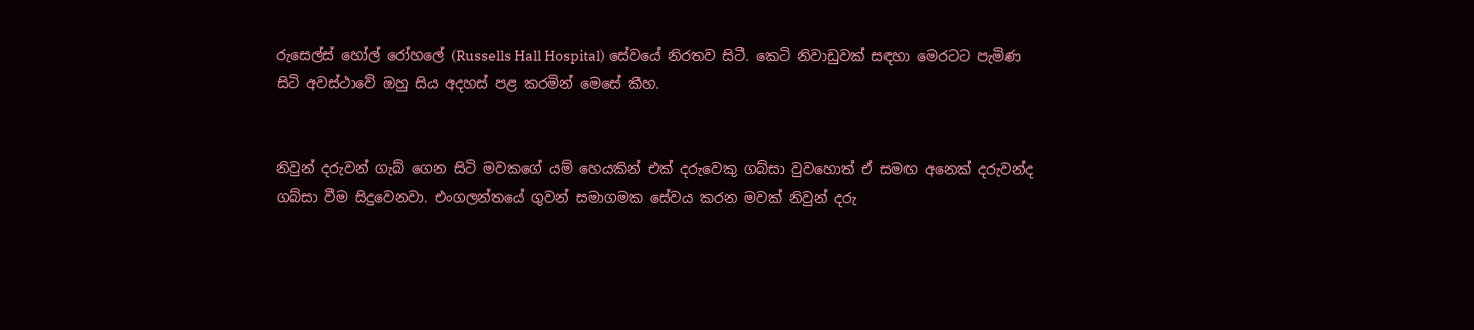රුසෙල්ස් හෝල් රෝහලේ (Russells Hall Hospital) සේවයේ නිරතව සිටී. කෙටි නිවාඩුවක් සඳහා මෙරටට පැමිණ සිටි අවස්ථාවේ ඔහු සිය අදහස් පළ කරමින් මෙසේ කීහ.


නිවුන් දරුවන් ගැබ් ගෙන සිටි මවකගේ යම් හෙයකින් එක් දරුවෙකු ගබ්සා වුවහොත් ඒ සමඟ අනෙක් දරුවන්ද ගබ්සා වීම සිදුවෙනවා. එංගලන්තයේ ගුවන් සමාගමක සේවය කරන මවක් නිවුන් දරු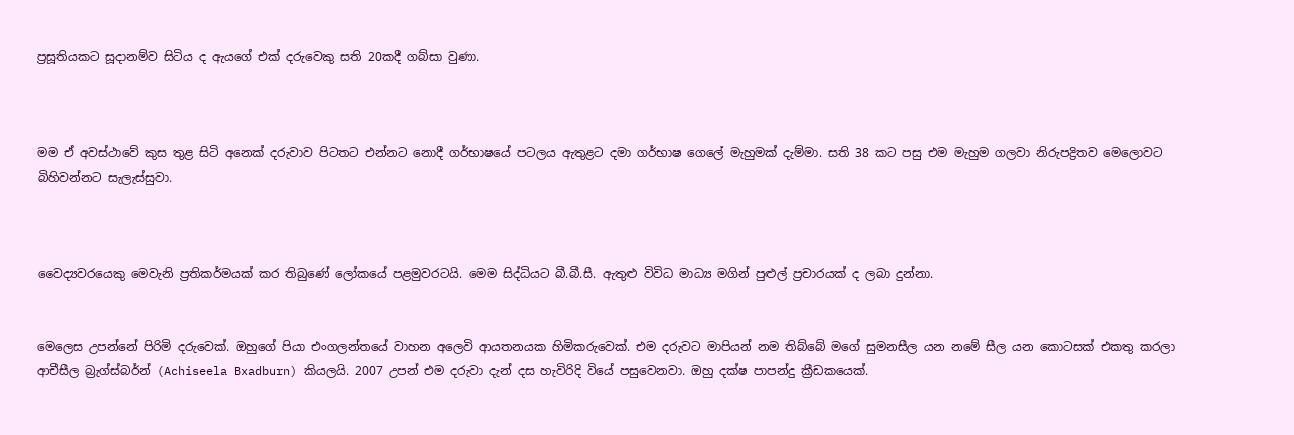ප්‍රසූතියකට සූද‌ානම්ව සිටිය ද ඇයගේ එක් දරුවෙකු සති 20කදී ගබ්සා වුණා.



මම ඒ අවස්ථාවේ කුස තුළ සිටි අනෙක් දරුවාව පිටතට එන්නට නොදී ගර්භාෂයේ පටලය ඇතුළට දමා ගර්භාෂ ගෙලේ මැහුමක් දැම්මා. සති 38 කට පසු එම මැහුම ගලවා නිරුපද්‍රිතව මෙලොවට බිහිවන්නට සැලැස්සුවා.



වෛද්‍යවරයෙකු මෙවැනි ප්‍රතිකර්මයක් කර තිබුණේ ලෝකයේ පළමුවරටයි. මෙම සිද්ධියට බී.බී.සී. ඇතුළු විවිධ මාධ්‍ය මගින් පුළුල් ප්‍රචාරයක් ද ලබා දුන්නා.


මෙලෙස උපන්නේ පිරිමි දරුවෙක්. ඔහුගේ පියා එංගලන්තයේ වාහන අලෙවි ආයතනයක හිමිකරුවෙක්. එම දරුවට මාපියන් නම තිබ්බේ මගේ සුමනසීල යන නමේ සීල යන කොටසක් එකතු කරලා ආචීසීල බ්‍රැග්ස්බර්න් (Achiseela Bxadburn) කියලයි. 2007 උපන් එම දරුවා දැන් දස හැවිරිදි වියේ පසුවෙනවා. ඔහු දක්ෂ පාපන්දු ක්‍රීඩකයෙක්.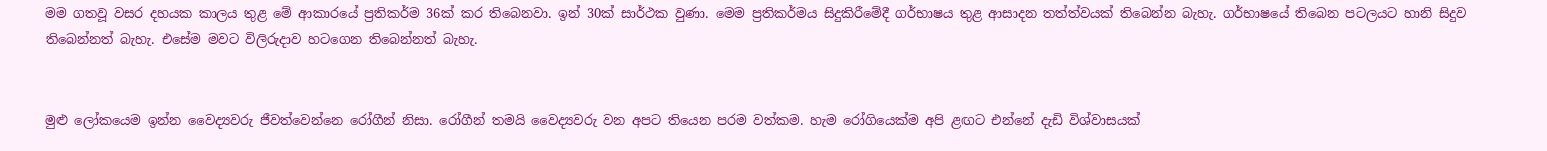මම ගතවූ වසර දහයක කාලය තුළ මේ ආකාරයේ ප්‍රතිකර්ම 36ක් කර තිබෙනවා. ඉන් 30ක් සාර්ථක වුණා. මෙම ප්‍රතිකර්මය සිදුකිරීමේදී ගර්භාෂය තුළ ආසාදන තත්ත්වයක් තිබෙන්න බැහැ. ගර්භාෂයේ තිබෙන පටලයට හානි සිදුව තිබෙන්නත් බැහැ. එසේම මවට විලිරුද‌ාව හටගෙන තිබෙන්නත් බැහැ.


මුළු ලෝකයෙම ඉන්න වෛද්‍යවරු ජීවත්වෙන්නෙ රෝගීන් නිසා. රෝගීන් තමයි වෛද්‍යවරු වන අපට තියෙන පරම වත්කම. හැම රෝගියෙක්ම අපි ළඟට එන්නේ දැඩි විශ්වාසයක්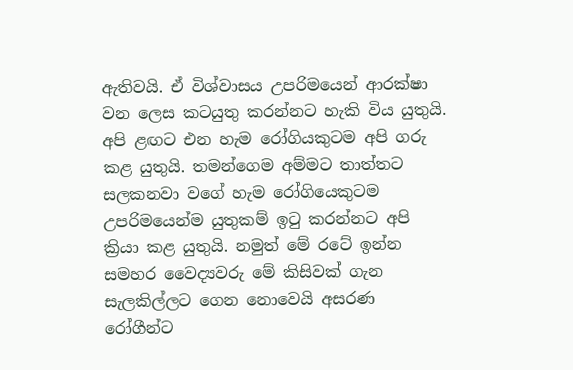ඇතිවයි. ඒ විශ්වාසය උපරිමයෙන් ආරක්ෂා වන ලෙස කටයුතු කරන්නට හැකි විය යුතුයි. අපි ළඟට එන හැම රෝගියකුටම අපි ගරු කළ යුතුයි. තමන්ගෙම අම්මට තාත්තට සලකනවා වගේ හැම රෝගියෙකුටම උපරිමයෙන්ම යුතුකම් ඉටු කරන්නට අපි ක්‍රියා කළ යුතුයි. නමුත් මේ රටේ ඉන්න සමහර වෛද්‍යවරු මේ කිසිවක් ගැන සැලකිල්ලට ගෙන නොවෙයි අසරණ රෝගීන්ට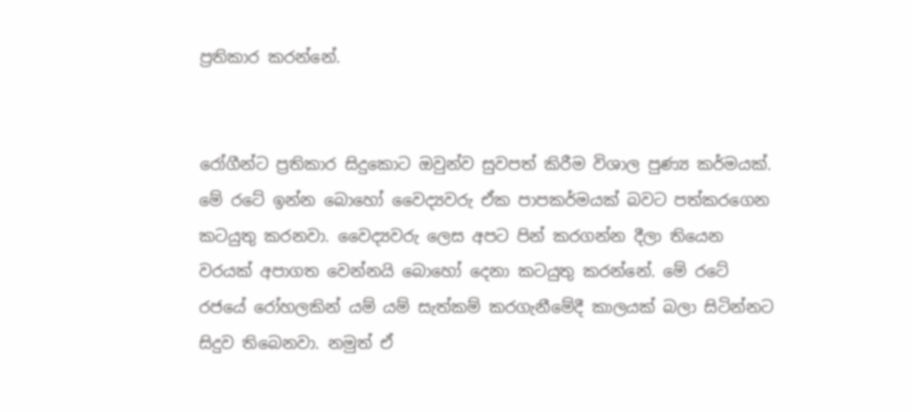ප්‍රතිකාර කරන්නේ.


රෝගීන්ට ප්‍රතිකාර සිදුකොට ඔවුන්ව සුවපත් කිරීම විශාල පුණ්‍ය කර්මයක්. මේ රටේ ඉන්න බොහෝ වෛද්‍යවරු ඒක පාපකර්මයක් බවට පත්කරගෙන කටයුතු කරනවා. වෛද්‍යවරු ලෙස අපට පින් කරගන්න දීලා තියෙන වරයක් අපාගත වෙන්නයි බොහෝ දෙනා කටයුතු කරන්නේ. මේ රටේ රජයේ රෝහලකින් යම් යම් සැත්කම් කරගැනීමේදී කාලයක් බලා සිටින්නට සිදුව තිබෙනවා. නමුත් ඒ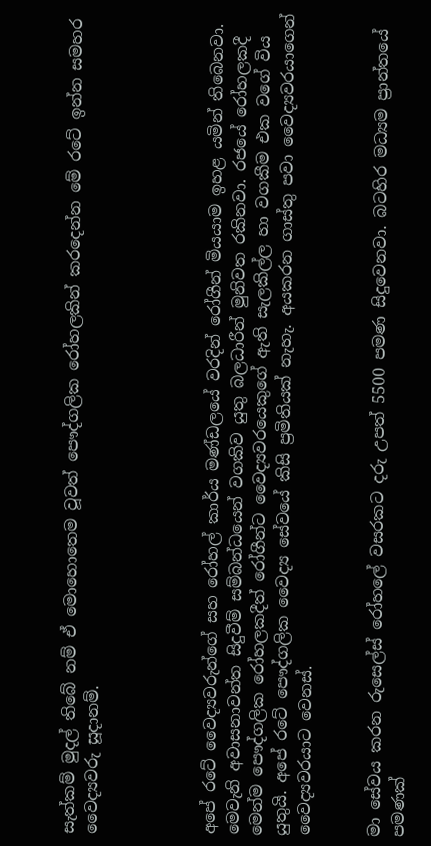සැත්කම් මුදල් තිබේ නම් ඒ මොහොතෙම වූවත් පෞද්ගලික රෝහලකින් කරදෙන්න මේ රටේ ඉන්න සමහර වෛද්‍යවරු සූද‌ානම්.




අපේ රටේ වෛද්‍යවරුන්ගේ සහ රෝහල් කාර්ය මණ්ඩලයේ වරදින් රෝගීන් මියයාම ඉහළ යමින් තිබෙනවා. මෙවැනි අවාසනාවන්ත සිදුවීම් සම්බන්ධයෙන් වගකිව යුතු බලධාරීන් මුනිවත රකිනවා. රජයේ රෝහලකදී මෙන්ම පෞද්ගලික රෝහලකදීත් රෝගීන්ට වෛද්‍යවරයෙකුගේ ඇති සැලකිල්ල හා වගකීම එක වගේ විය යුතුයි. අපේ රටේ පෞද්ගලික වෛද්‍ය සේවයේ කිසි ප්‍රමිතියක් නැහැ. අයකරන ගාස්තු පවා වෛද්‍යවරයාගෙන් වෛද්‍යවරයාට වෙනස්.


මා සේවය කරන රුසෙල්ස් රෝහලේ වසරකට දරු උපත් 5500 පමණ සිදුවෙනවා. බටහිර මධ්‍යම ප්‍රාන්තයේ පමණක්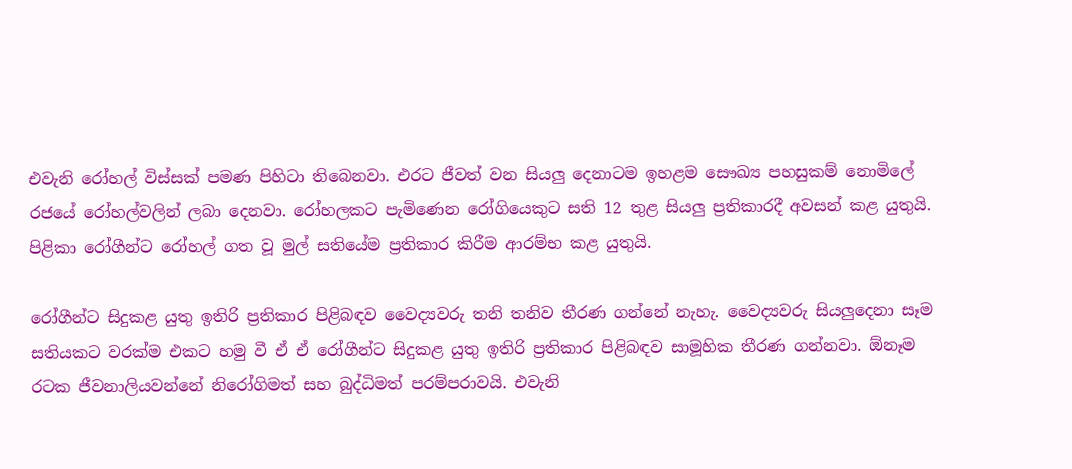එවැනි රෝහල් විස්සක් පමණ පිහිටා තිබෙනවා. එරට ජීවත් වන සියලු දෙනාටම ඉහළම සෞඛ්‍ය පහසුකම් නොමිලේ රජයේ රෝහල්වලින් ලබා දෙනවා. රෝහලකට පැමිණෙන රෝගියෙකුට සති 12 තුළ සියලු ප්‍රතිකාරදී අවසන් කළ යුතුයි. පිළිකා රෝගීන්ට රෝහල් ගත වූ මුල් සතියේම ප්‍රතිකාර කිරීම ආරම්භ කළ යුතුයි.

රෝගීන්ට සිදුකළ යුතු ඉතිරි ප්‍රතිකාර පිළිබඳව වෛද්‍යවරු තනි තනිව තීරණ ගන්නේ නැහැ. වෛද්‍යවරු සියලුදෙනා සෑම සතියකට වරක්ම එකට හමු වී ඒ ඒ රෝගීන්ට සිදුකළ යුතු ඉතිරි ප්‍රතිකාර පිළිබඳව සාමූහික තීරණ ගන්නවා. ඕනෑම රටක ජීවනාලියවන්නේ නිරෝගිමත් සහ බුද්ධිමත් පරම්පරාවයි. එවැනි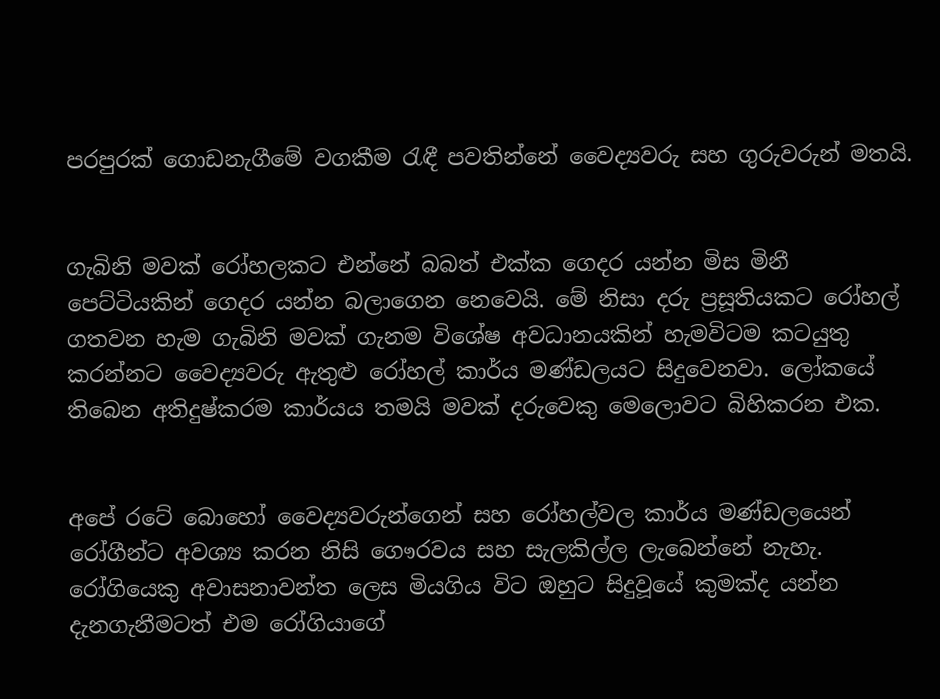පරපුරක් ගොඩනැගීමේ වගකීම රැඳී පවතින්නේ වෛද්‍යවරු සහ ගුරුවරුන් මතයි.


ගැබිනි මවක් රෝහලකට එන්නේ බබත් එක්ක ගෙදර යන්න මිස මිනී පෙට්ටියකින් ගෙදර යන්න බලාගෙන නෙවෙයි. මේ නිසා දරු ප්‍රසූතියකට රෝහල් ගතවන හැම ගැබිනි මවක් ගැනම විශේෂ අවධානයකින් හැමවිටම කටයුතු කරන්නට වෛද්‍යවරු ඇතුළු රෝහල් කාර්ය මණ්ඩලයට සිදුවෙනවා. ලෝකයේ තිබෙන අතිදුෂ්කරම කාර්යය තමයි මවක් දරුවෙකු මෙලොවට බිහිකරන එක.


අපේ රටේ බොහෝ වෛද්‍යවරුන්ගෙන් සහ රෝහල්වල කාර්ය මණ්ඩලයෙන් රෝගීන්ට අවශ්‍ය කරන නිසි ගෞරවය සහ සැලකිල්ල ලැබෙන්නේ නැහැ. රෝගියෙකු අවාසනාවන්ත ලෙස මියගිය විට ඔහුට සිදුවූයේ කුමක්ද යන්න දැනගැනීමටත් එම රෝගියාගේ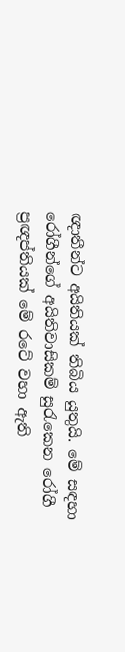ඥාතීන්ට අයිතියක් තිබිය යුතුයි. මේ සඳහා රෝගීන්ගේ අයිතිවාසිකම් සුරැකෙන රෝගී ප්‍රඥප්තියක් මේ රටේ වහා ඇති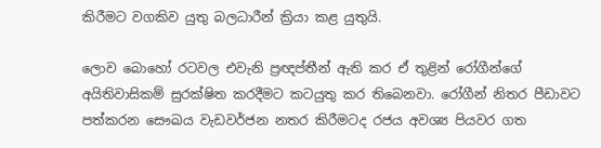කිරීමට වගකිව යුතු බලධාරීන් ක්‍රියා කළ යුතුයි.

ලොව බොහෝ රටවල එවැනි ප්‍රඥප්තීන් ඇති කර ඒ තුළින් රෝගීන්ගේ අයිතිවාසිකම් සුරක්ෂිත කරදීමට කටයුතු කර තිබෙනවා. රෝගීන් නිතර පීඩාවට පත්කරන සෞඛය වැඩවර්ජන නතර කිරීමටද රජය අවශ්‍ය පියවර ගත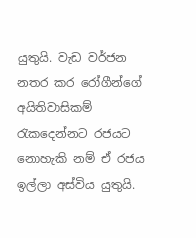යුතුයි. වැඩ වර්ජන නතර කර රෝගීන්ගේ අයිතිවාසිකම් රැකදෙන්නට රජයට නොහැකි නම් ඒ රජය ඉල්ලා අස්විය යුතුයි.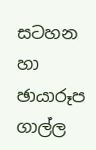සටහන හා ඡායාරූප
ගාල්ල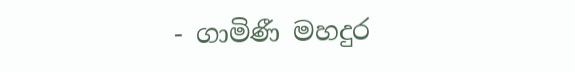- ගාමිණී මහදුර